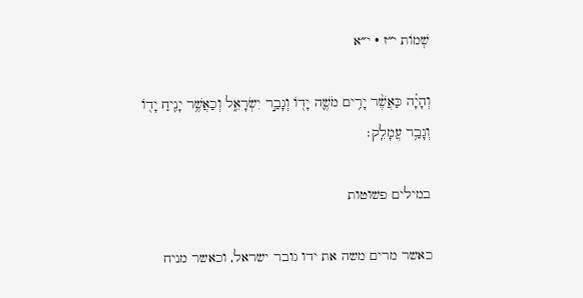שְׁמוֹת י״ז · י״א

וְהָיָ֗ה כַּאֲשֶׁ֨ר יָרִ֥ים מֹשֶׁ֛ה יָד֖וֹ וְגָבַ֣ר יִשְׂרָאֵ֑ל וְכַאֲשֶׁ֥ר יָנִ֛יחַ יָד֖וֹ וְגָבַ֥ר עֲמָלֵֽק׃

במילים פשוטות

כאשר מרים משה את ידו גובר ישראל, וכאשר מניח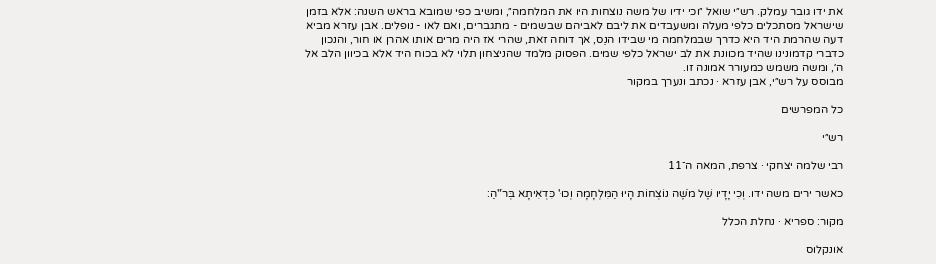את ידו גובר עמלק. רש״י שואל ״וכי ידיו של משה נוצחות היו את המלחמה״, ומשיב כפי שמובא בראש השנה: אלא בזמן שישראל מסתכלים כלפי מעלה ומשעבדים את ליבם לאביהם שבשמים - מתגברים, ואם לאו - נופלים. אבן עזרא מביא דעה שהרמת היד היא כדרך שבמלחמה מי שבידו הנֵס, אך דוחה זאת, שהרי אז היה מרים אותו אהרן או חור, והנכון כדברי קדמונינו שהיד מכוונת את לב ישראל כלפי שמים. הפסוק מלמד שהניצחון תלוי לא בכוח היד אלא בכיוון הלב אל ה׳, ומשה משמש כמעורר אמונה זו.
מבוסס על רש״י, אבן עזרא · נכתב ונערך במקור

כל המפרשים

רש״י

רבי שלמה יצחקי · צרפת, המאה ה־11

כאשר ירים משה ידו. וְכִי יָדָיו שֶׁל מֹשֶׁה נוֹצְחוֹת הָיוּ הַמִּלְחָמָה וְכוּ' כִּדְאִיתָא בְּרֹ"הַ:

מקור: ספריא · נחלת הכלל

אונקלוס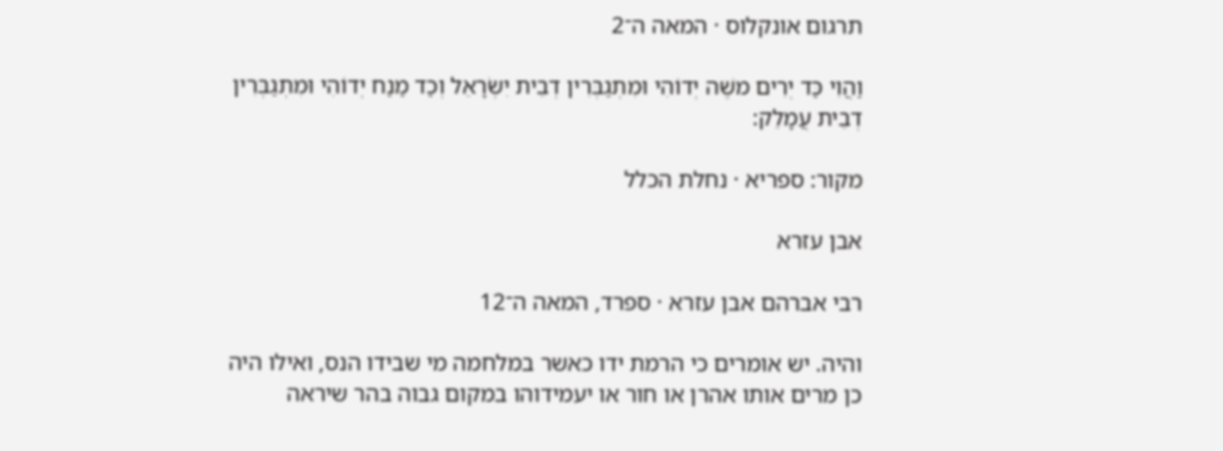תרגום אונקלוס · המאה ה־2

וַהֲוִי כַּד יְרִים משֶׁה יְדוֹהִי וּמִתְגַבְּרִין דְבֵית יִשְׂרָאֵל וְכַד מַנַח יְדוֹהִי וּמִתְגַבְּרִין דְבֵית עֲמָלֵק:

מקור: ספריא · נחלת הכלל

אבן עזרא

רבי אברהם אבן עזרא · ספרד, המאה ה־12

והיה. יש אומרים כי הרמת ידו כאשר במלחמה מי שבידו הנס, ואילו היה כן מרים אותו אהרן או חור או יעמידוהו במקום גבוה בהר שיראה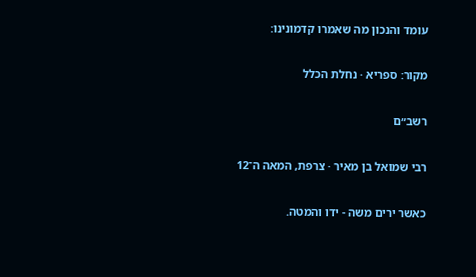עומד והנכון מה שאמרו קדמונינו:

מקור: ספריא · נחלת הכלל

רשב״ם

רבי שמואל בן מאיר · צרפת, המאה ה־12

כאשר ירים משה - ידו והמטה.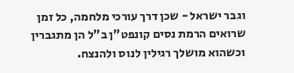וגבר ישראל - שכן דרך עורכי מלחמה, כל זמן שרואים הרמת נסים קונפט"ן ב"ל הן מתגברין וכשהוא מושלך רגילין לנוס ולהנצח.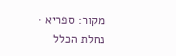מקור: ספריא · נחלת הכלל